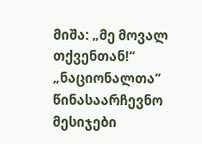მიშა: „მე მოვალ თქვენთან!“ „ნაციონალთა“ წინასაარჩევნო მესიჯები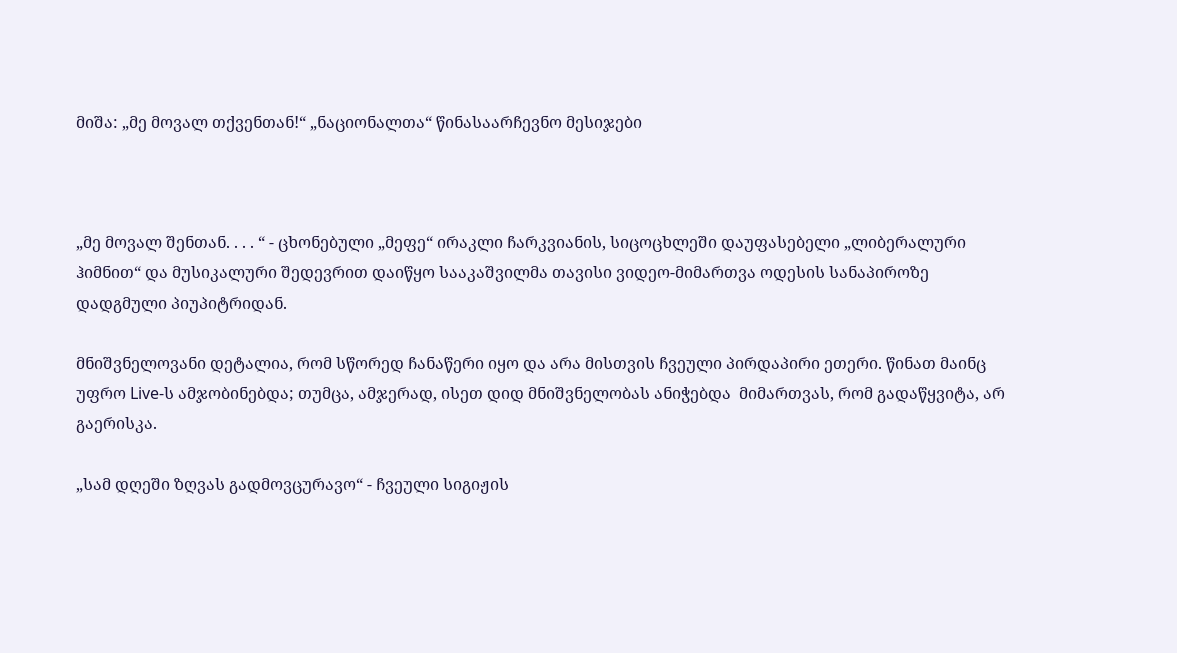მიშა: „მე მოვალ თქვენთან!“ „ნაციონალთა“ წინასაარჩევნო მესიჯები



„მე მოვალ შენთან. . . . “ - ცხონებული „მეფე“ ირაკლი ჩარკვიანის, სიცოცხლეში დაუფასებელი „ლიბერალური ჰიმნით“ და მუსიკალური შედევრით დაიწყო სააკაშვილმა თავისი ვიდეო-მიმართვა ოდესის სანაპიროზე დადგმული პიუპიტრიდან.

მნიშვნელოვანი დეტალია, რომ სწორედ ჩანაწერი იყო და არა მისთვის ჩვეული პირდაპირი ეთერი. წინათ მაინც უფრო Live-ს ამჯობინებდა; თუმცა, ამჯერად, ისეთ დიდ მნიშვნელობას ანიჭებდა  მიმართვას, რომ გადაწყვიტა, არ გაერისკა.

„სამ დღეში ზღვას გადმოვცურავო“ - ჩვეული სიგიჟის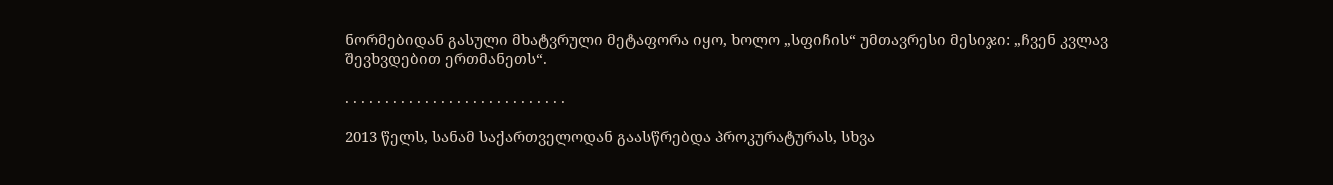ნორმებიდან გასული მხატვრული მეტაფორა იყო, ხოლო „სფიჩის“ უმთავრესი მესიჯი: „ჩვენ კვლავ შევხვდებით ერთმანეთს“.

. . . . . . . . . . . . . . . . . . . . . . . . . . . .

2013 წელს, სანამ საქართველოდან გაასწრებდა პროკურატურას, სხვა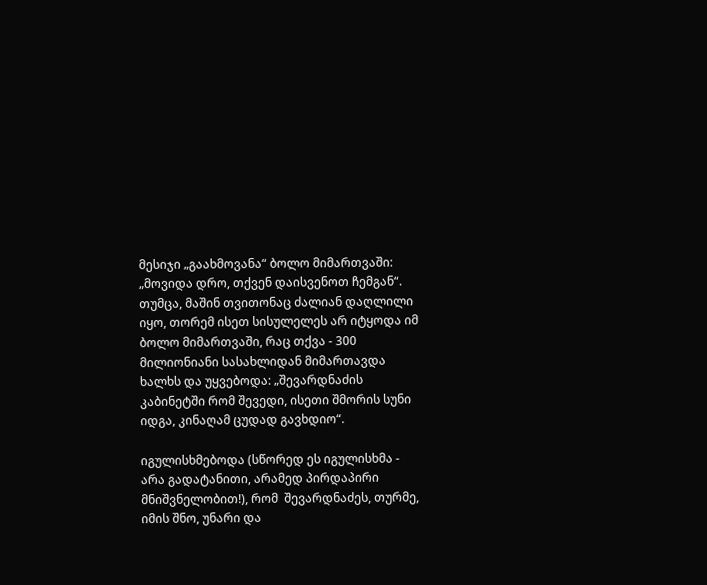მესიჯი „გაახმოვანა“ ბოლო მიმართვაში: „მოვიდა დრო, თქვენ დაისვენოთ ჩემგან“. თუმცა, მაშინ თვითონაც ძალიან დაღლილი იყო, თორემ ისეთ სისულელეს არ იტყოდა იმ ბოლო მიმართვაში, რაც თქვა - 300 მილიონიანი სასახლიდან მიმართავდა ხალხს და უყვებოდა: „შევარდნაძის კაბინეტში რომ შევედი, ისეთი შმორის სუნი იდგა, კინაღამ ცუდად გავხდიო“.

იგულისხმებოდა (სწორედ ეს იგულისხმა - არა გადატანითი, არამედ პირდაპირი მნიშვნელობით!), რომ  შევარდნაძეს, თურმე, იმის შნო, უნარი და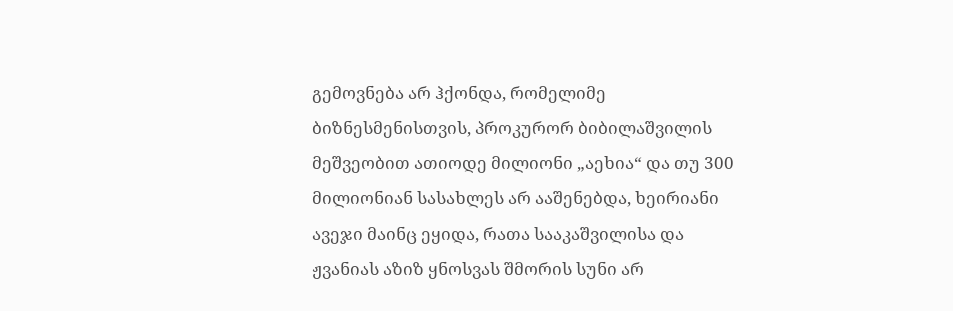გემოვნება არ ჰქონდა, რომელიმე ბიზნესმენისთვის, პროკურორ ბიბილაშვილის მეშვეობით ათიოდე მილიონი „აეხია“ და თუ 300 მილიონიან სასახლეს არ ააშენებდა, ხეირიანი ავეჯი მაინც ეყიდა, რათა სააკაშვილისა და ჟვანიას აზიზ ყნოსვას შმორის სუნი არ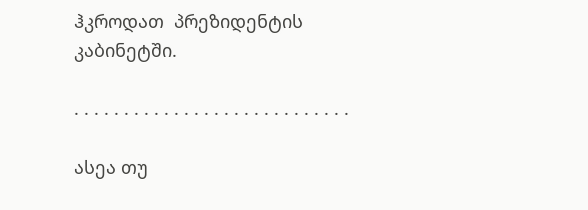ჰკროდათ  პრეზიდენტის კაბინეტში.

. . . . . . . . . . . . . . . . . . . . . . . . . . . .

ასეა თუ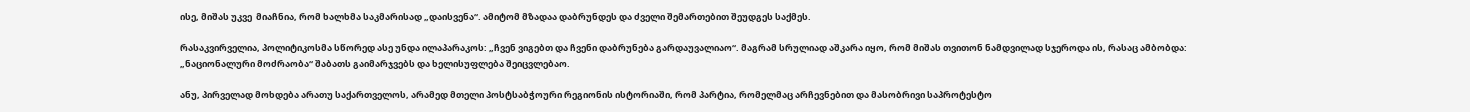ისე, მიშას უკვე  მიაჩნია, რომ ხალხმა საკმარისად „დაისვენა“. ამიტომ მზადაა დაბრუნდეს და ძველი შემართებით შეუდგეს საქმეს.

რასაკვირველია, პოლიტიკოსმა სწორედ ასე უნდა ილაპარაკოს: „ჩვენ ვიგებთ და ჩვენი დაბრუნება გარდაუვალიაო“. მაგრამ სრულიად აშკარა იყო, რომ მიშას თვითონ ნამდვილად სჯეროდა ის, რასაც ამბობდა: „ნაციონალური მოძრაობა“ შაბათს გაიმარჯვებს და ხელისუფლება შეიცვლებაო.

ანუ, პირველად მოხდება არათუ საქართველოს, არამედ მთელი პოსტსაბჭოური რეგიონის ისტორიაში, რომ პარტია, რომელმაც არჩევნებით და მასობრივი საპროტესტო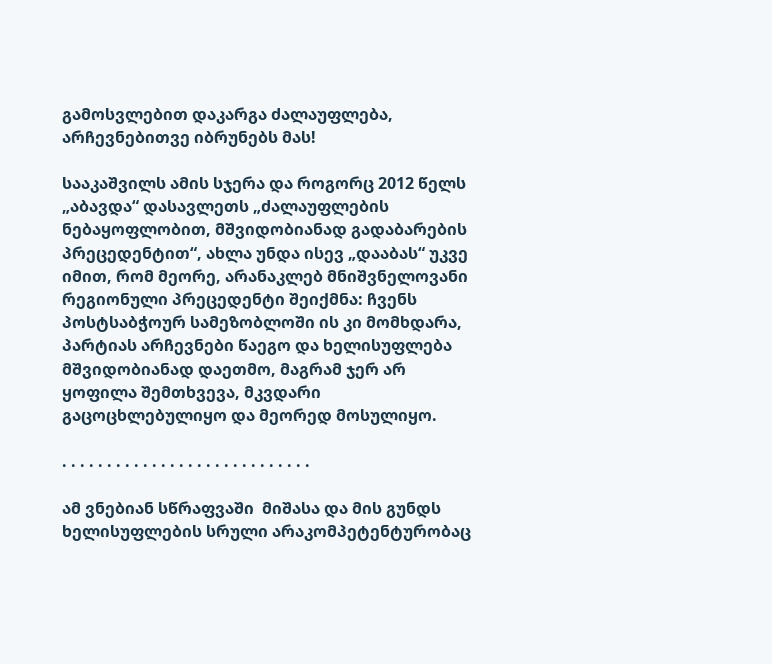გამოსვლებით დაკარგა ძალაუფლება, არჩევნებითვე იბრუნებს მას!

სააკაშვილს ამის სჯერა და როგორც 2012 წელს „აბავდა“ დასავლეთს „ძალაუფლების ნებაყოფლობით, მშვიდობიანად გადაბარების პრეცედენტით“, ახლა უნდა ისევ „დააბას“ უკვე იმით, რომ მეორე, არანაკლებ მნიშვნელოვანი რეგიონული პრეცედენტი შეიქმნა: ჩვენს პოსტსაბჭოურ სამეზობლოში ის კი მომხდარა, პარტიას არჩევნები წაეგო და ხელისუფლება მშვიდობიანად დაეთმო, მაგრამ ჯერ არ ყოფილა შემთხვევა, მკვდარი გაცოცხლებულიყო და მეორედ მოსულიყო.

. . . . . . . . . . . . . . . . . . . . . . . . . . . .

ამ ვნებიან სწრაფვაში  მიშასა და მის გუნდს ხელისუფლების სრული არაკომპეტენტურობაც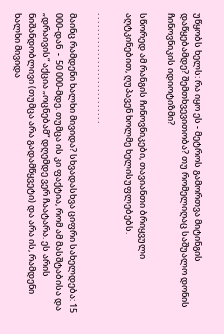უწყობს ხელს: რა იყო ეს - მეტროს გამორთვა მიტინგის დაწყებამდე? შემთხვევითობა? თუ რომელიღაც საშუალო დონის ჩინოვნიკის იდიოტიზმი?

სწორედ ამ რანგის ჩინოვნიკები, თავიანთი ბრიყვული აღტკინებით, ღუპავენ ხოლმე ხელისუფლებებს.

. . . . . . . . . . . . . . . . . . . . . . . . . . . .

მაინც რამდენი ხალხი მივიდა? სხვადასხვა ციფრი სახელდება: 15 000-დან  -  50 000-მდე. თუმცა ის კი ფაქტია, რომ ამ მასშტაბისა და „დრაივის“ აქცია „ოცნებამ“ დღემდე ვერ ჩაატარა. ეს არის ნიშანდობლივი (თუმცა არა გადამწყვეტი) და არა ის, რამდენი ხალხი მივიდა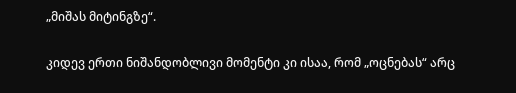„მიშას მიტინგზე“.

კიდევ ერთი ნიშანდობლივი მომენტი კი ისაა, რომ „ოცნებას“ არც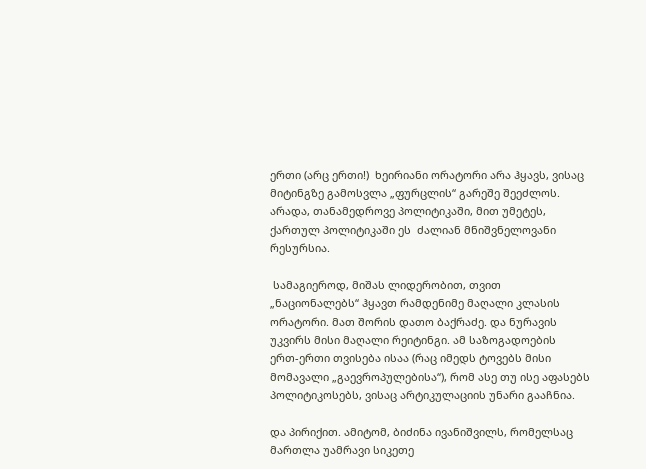ერთი (არც ერთი!)  ხეირიანი ორატორი არა ჰყავს, ვისაც მიტინგზე გამოსვლა „ფურცლის“ გარეშე შეეძლოს. არადა, თანამედროვე პოლიტიკაში, მით უმეტეს, ქართულ პოლიტიკაში ეს  ძალიან მნიშვნელოვანი რესურსია.

 სამაგიეროდ, მიშას ლიდერობით, თვით „ნაციონალებს“ ჰყავთ რამდენიმე მაღალი კლასის ორატორი. მათ შორის დათო ბაქრაძე. და ნურავის უკვირს მისი მაღალი რეიტინგი. ამ საზოგადოების  ერთ-ერთი თვისება ისაა (რაც იმედს ტოვებს მისი მომავალი „გაევროპულებისა“), რომ ასე თუ ისე აფასებს პოლიტიკოსებს, ვისაც არტიკულაციის უნარი გააჩნია.

და პირიქით. ამიტომ, ბიძინა ივანიშვილს, რომელსაც მართლა უამრავი სიკეთე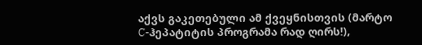აქვს გაკეთებული ამ ქვეყნისთვის (მარტო C-ჰეპატიტის პროგრამა რად ღირს!),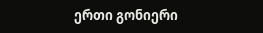ერთი გონიერი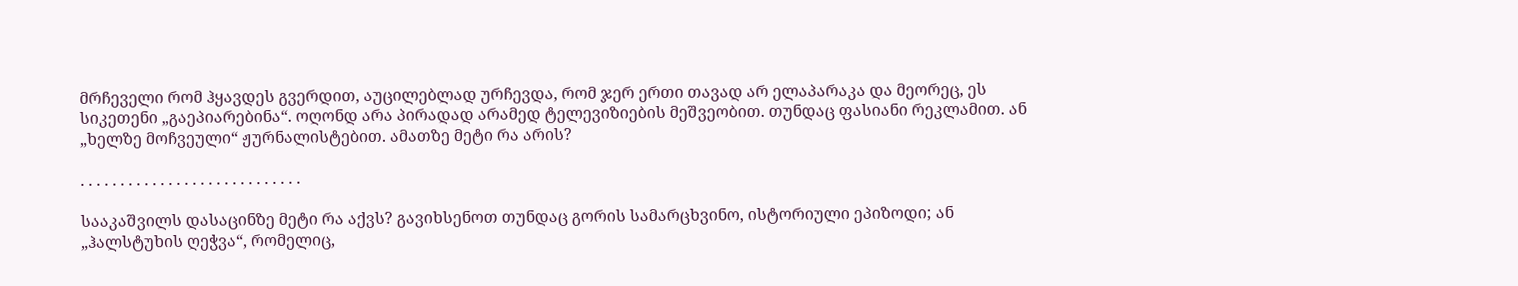მრჩეველი რომ ჰყავდეს გვერდით, აუცილებლად ურჩევდა, რომ ჯერ ერთი თავად არ ელაპარაკა და მეორეც, ეს სიკეთენი „გაეპიარებინა“. ოღონდ არა პირადად არამედ ტელევიზიების მეშვეობით. თუნდაც ფასიანი რეკლამით. ან „ხელზე მოჩვეული“ ჟურნალისტებით. ამათზე მეტი რა არის?

. . . . . . . . . . . . . . . . . . . . . . . . . . . .

სააკაშვილს დასაცინზე მეტი რა აქვს? გავიხსენოთ თუნდაც გორის სამარცხვინო, ისტორიული ეპიზოდი; ან  „ჰალსტუხის ღეჭვა“, რომელიც,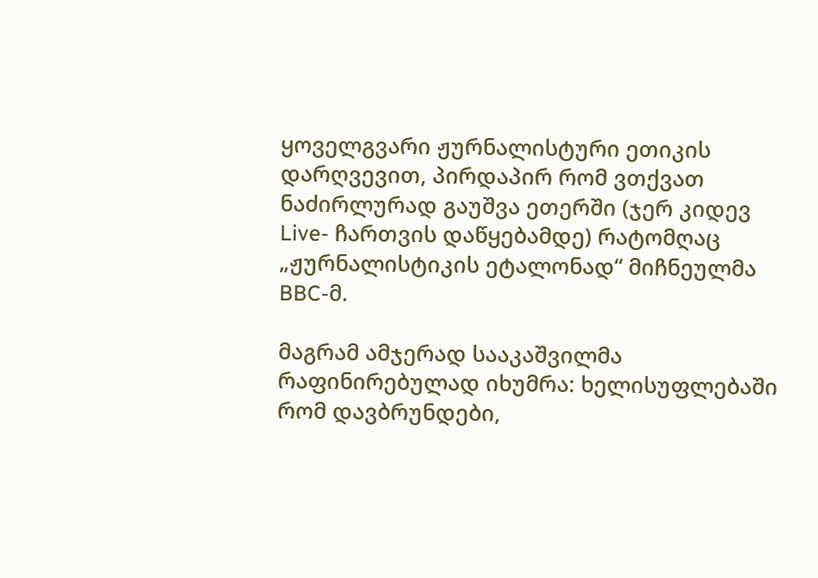ყოველგვარი ჟურნალისტური ეთიკის დარღვევით, პირდაპირ რომ ვთქვათ ნაძირლურად გაუშვა ეთერში (ჯერ კიდევ  Live- ჩართვის დაწყებამდე) რატომღაც „ჟურნალისტიკის ეტალონად“ მიჩნეულმა BBC-მ.

მაგრამ ამჯერად სააკაშვილმა რაფინირებულად იხუმრა: ხელისუფლებაში რომ დავბრუნდები,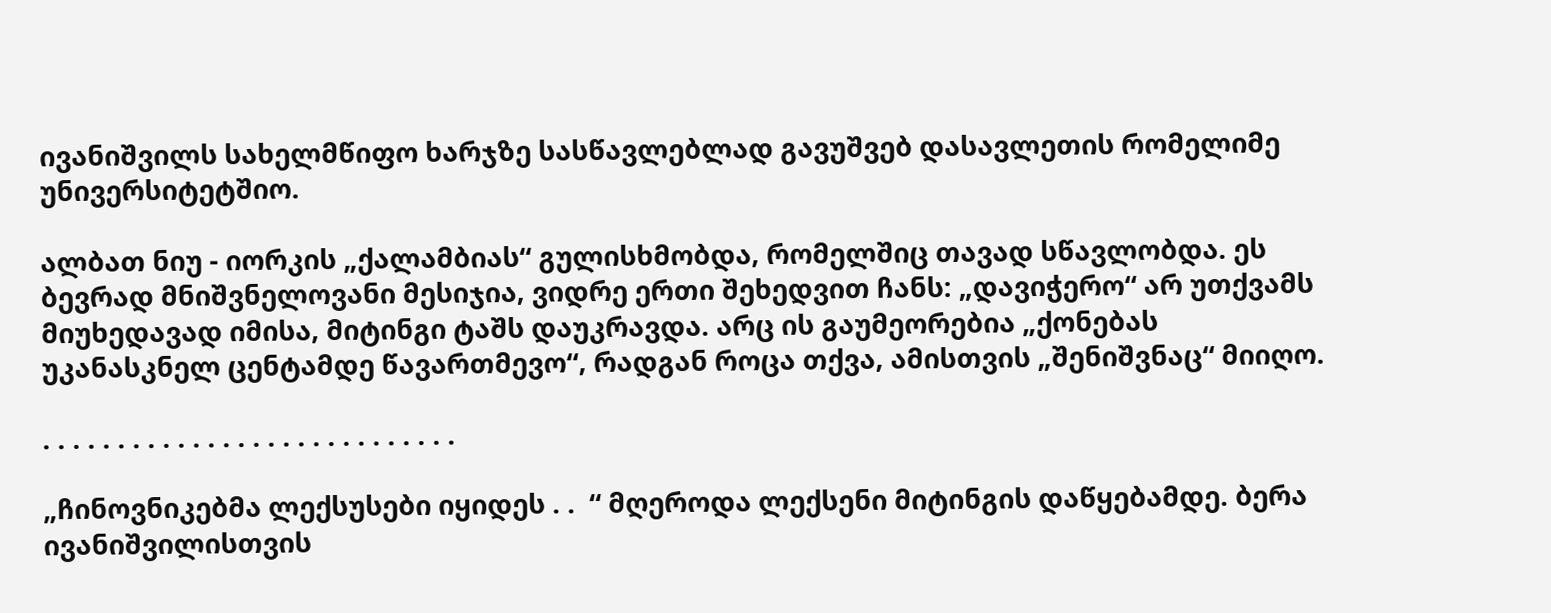ივანიშვილს სახელმწიფო ხარჯზე სასწავლებლად გავუშვებ დასავლეთის რომელიმე უნივერსიტეტშიო.

ალბათ ნიუ - იორკის „ქალამბიას“ გულისხმობდა, რომელშიც თავად სწავლობდა. ეს ბევრად მნიშვნელოვანი მესიჯია, ვიდრე ერთი შეხედვით ჩანს: „დავიჭერო“ არ უთქვამს მიუხედავად იმისა, მიტინგი ტაშს დაუკრავდა. არც ის გაუმეორებია „ქონებას უკანასკნელ ცენტამდე წავართმევო“, რადგან როცა თქვა, ამისთვის „შენიშვნაც“ მიიღო.

. . . . . . . . . . . . . . . . . . . . . . . . . . . .

„ჩინოვნიკებმა ლექსუსები იყიდეს . .  “ მღეროდა ლექსენი მიტინგის დაწყებამდე. ბერა ივანიშვილისთვის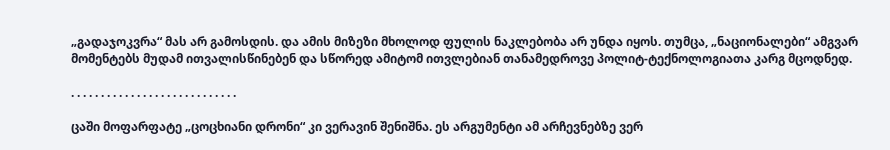„გადაჯოკვრა“ მას არ გამოსდის. და ამის მიზეზი მხოლოდ ფულის ნაკლებობა არ უნდა იყოს. თუმცა, „ნაციონალები“ ამგვარ მომენტებს მუდამ ითვალისწინებენ და სწორედ ამიტომ ითვლებიან თანამედროვე პოლიტ-ტექნოლოგიათა კარგ მცოდნედ.

. . . . . . . . . . . . . . . . . . . . . . . . . . . .

ცაში მოფარფატე „ცოცხიანი დრონი“ კი ვერავინ შენიშნა. ეს არგუმენტი ამ არჩევნებზე ვერ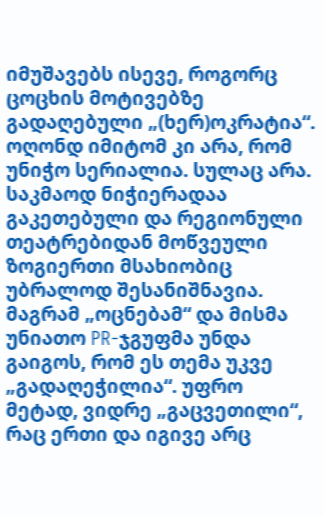იმუშავებს ისევე, როგორც ცოცხის მოტივებზე გადაღებული „(ხერ)ოკრატია“. ოღონდ იმიტომ კი არა, რომ უნიჭო სერიალია. სულაც არა. საკმაოდ ნიჭიერადაა გაკეთებული და რეგიონული თეატრებიდან მოწვეული  ზოგიერთი მსახიობიც უბრალოდ შესანიშნავია. მაგრამ „ოცნებამ“ და მისმა უნიათო PR-ჯგუფმა უნდა გაიგოს, რომ ეს თემა უკვე „გადაღეჭილია“. უფრო მეტად, ვიდრე „გაცვეთილი“, რაც ერთი და იგივე არც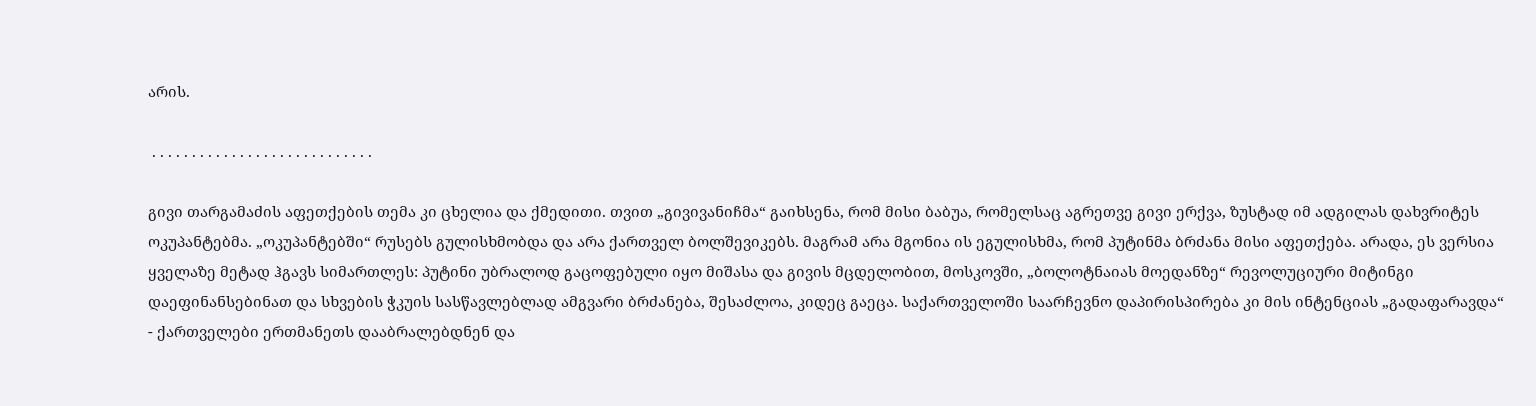არის.

 . . . . . . . . . . . . . . . . . . . . . . . . . . . .

გივი თარგამაძის აფეთქების თემა კი ცხელია და ქმედითი. თვით „გივივანიჩმა“ გაიხსენა, რომ მისი ბაბუა, რომელსაც აგრეთვე გივი ერქვა, ზუსტად იმ ადგილას დახვრიტეს ოკუპანტებმა. „ოკუპანტებში“ რუსებს გულისხმობდა და არა ქართველ ბოლშევიკებს. მაგრამ არა მგონია ის ეგულისხმა, რომ პუტინმა ბრძანა მისი აფეთქება. არადა, ეს ვერსია ყველაზე მეტად ჰგავს სიმართლეს: პუტინი უბრალოდ გაცოფებული იყო მიშასა და გივის მცდელობით, მოსკოვში, „ბოლოტნაიას მოედანზე“ რევოლუციური მიტინგი დაეფინანსებინათ და სხვების ჭკუის სასწავლებლად ამგვარი ბრძანება, შესაძლოა, კიდეც გაეცა. საქართველოში საარჩევნო დაპირისპირება კი მის ინტენციას „გადაფარავდა“ - ქართველები ერთმანეთს დააბრალებდნენ და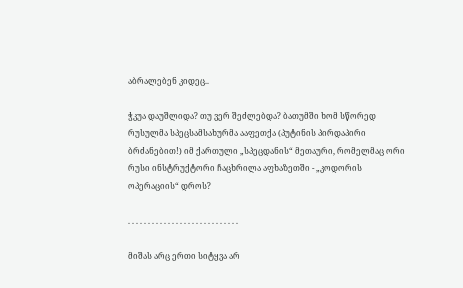აბრალებენ კიდეც..

ჭკუა დაუშლიდა? თუ ვერ შეძლებდა? ბათუმში ხომ სწორედ რუსულმა სპეცსამსახურმა ააფეთქა (პუტინის პირდაპირი ბრძანებით!) იმ ქართული „სპეცდანის“ მეთაური, რომელმაც ორი რუსი ინსტრუქტორი ჩაცხრილა აფხაზეთში - „კოდორის ოპერაციის“ დროს?

. . . . . . . . . . . . . . . . . . . . . . . . . . . .

მიშას არც ერთი სიტყვა არ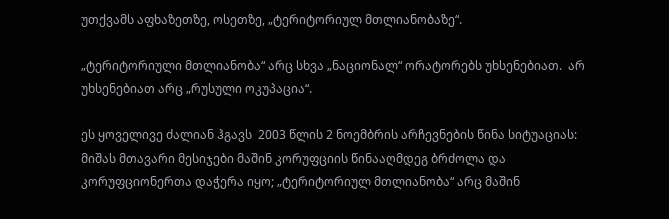უთქვამს აფხაზეთზე, ოსეთზე, „ტერიტორიულ მთლიანობაზე“.

„ტერიტორიული მთლიანობა“ არც სხვა „ნაციონალ“ ორატორებს უხსენებიათ.  არ უხსენებიათ არც „რუსული ოკუპაცია“.

ეს ყოველივე ძალიან ჰგავს  2003 წლის 2 ნოემბრის არჩევნების წინა სიტუაციას: მიშას მთავარი მესიჯები მაშინ კორუფციის წინააღმდეგ ბრძოლა და კორუფციონერთა დაჭერა იყო; „ტერიტორიულ მთლიანობა“ არც მაშინ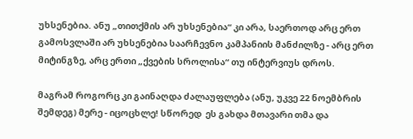უხსენებია. ანუ „თითქმის არ უხსენებია“ კი არა, საერთოდ არც ერთ გამოსვლაში არ უხსენებია საარჩევნო კამპანიის მანძილზე - არც ერთ მიტინგზე, არც ერთი „ქვების სროლისა“ თუ ინტერვიუს დროს.

მაგრამ როგორც კი გაინაღდა ძალაუფლება (ანუ, უკვე 22 ნოემბრის შემდეგ) მერე - იცოცხლე! სწორედ  ეს გახდა მთავარი თმა და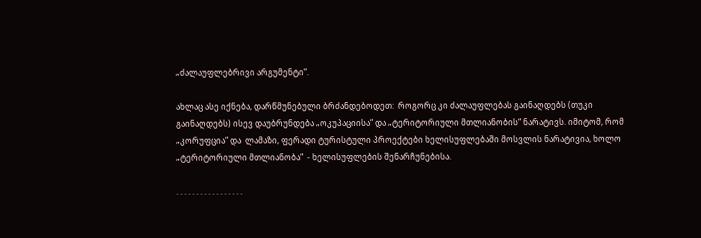„ძალაუფლებრივი არგუმენტი“.

ახლაც ასე იქნება, დარწმუნებული ბრძანდებოდეთ:  როგორც კი ძალაუფლებას გაინაღდებს (თუკი გაინაღდებს) ისევ დაუბრუნდება „ოკუპაციისა“ და „ტერიტორიული მთლიანობის“ ნარატივს. იმიტომ, რომ  „კორუფცია“ და  ლამაზი, ფერადი ტურისტული პროექტები ხელისუფლებაში მოსვლის ნარატივია, ხოლო „ტერიტორიული მთლიანობა“  - ხელისუფლების შენარჩუნებისა.

. . . . . . . . . . . . . . . . .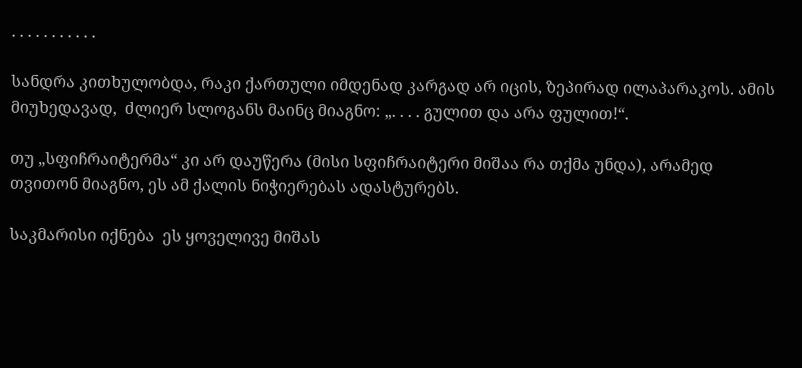. . . . . . . . . . .

სანდრა კითხულობდა, რაკი ქართული იმდენად კარგად არ იცის, ზეპირად ილაპარაკოს. ამის მიუხედავად,  ძლიერ სლოგანს მაინც მიაგნო: „. . . . გულით და არა ფულით!“.

თუ „სფიჩრაიტერმა“ კი არ დაუწერა (მისი სფიჩრაიტერი მიშაა რა თქმა უნდა), არამედ თვითონ მიაგნო, ეს ამ ქალის ნიჭიერებას ადასტურებს.

საკმარისი იქნება  ეს ყოველივე მიშას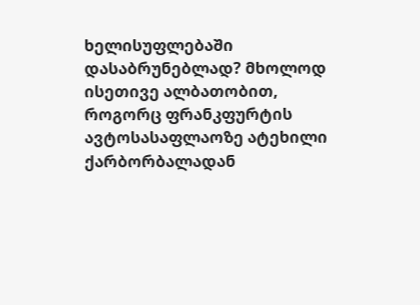ხელისუფლებაში დასაბრუნებლად? მხოლოდ ისეთივე ალბათობით, როგორც ფრანკფურტის ავტოსასაფლაოზე ატეხილი ქარბორბალადან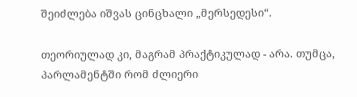შეიძლება იშვას ცინცხალი „მერსედესი“.

თეორიულად კი, მაგრამ პრაქტიკულად - არა. თუმცა,  პარლამენტში რომ ძლიერი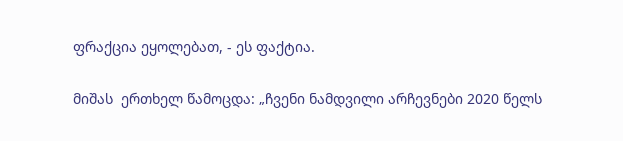ფრაქცია ეყოლებათ, - ეს ფაქტია.

მიშას  ერთხელ წამოცდა: „ჩვენი ნამდვილი არჩევნები 2020 წელს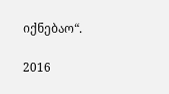იქნებაო“.

2016